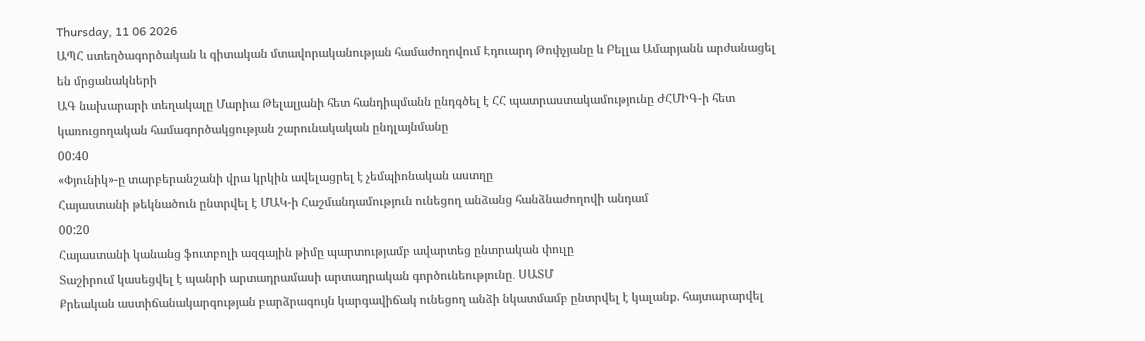Thursday, 11 06 2026
ԱՊՀ ստեղծագործական և գիտական մտավորականության համաժողովում Էդուարդ Թոփչյանը և Բելլա Ամարյանն արժանացել են մրցանակների
ԱԳ նախարարի տեղակալը Մարիա Թելալյանի հետ հանդիպմանն ընդգծել է ՀՀ պատրաստակամությունը ԺՀՄԻԳ-ի հետ կառուցողական համագործակցության շարունակական ընդլայնմանը
00:40
«Փյունիկ»-ը տարբերանշանի վրա կրկին ավելացրել է չեմպիոնական աստղը
Հայաստանի թեկնածուն ընտրվել է ՄԱԿ-ի Հաշմանդամություն ունեցող անձանց հանձնաժողովի անդամ
00:20
Հայաստանի կանանց ֆուտբոլի ազգային թիմը պարտությամբ ավարտեց ընտրական փուլը
Տաշիրում կասեցվել է պանրի արտադրամասի արտադրական գործունեությունը․ ՍԱՏՄ
Քրեական աստիճանակարգության բարձրագույն կարգավիճակ ունեցող անձի նկատմամբ ընտրվել է կալանք. հայտարարվել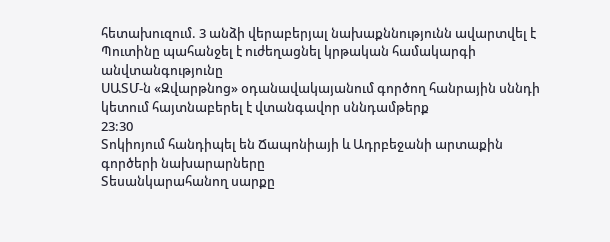հետախուզում. 3 անձի վերաբերյալ նախաքննությունն ավարտվել է
Պուտինը պահանջել է ուժեղացնել կրթական համակարգի անվտանգությունը
ՍԱՏՄ-ն «Զվարթնոց» օդանավակայանում գործող հանրային սննդի կետում հայտնաբերել է վտանգավոր սննդամթերք
23:30
Տոկիոյում հանդիպել են Ճապոնիայի և Ադրբեջանի արտաքին գործերի նախարարները
Տեսանկարահանող սարքը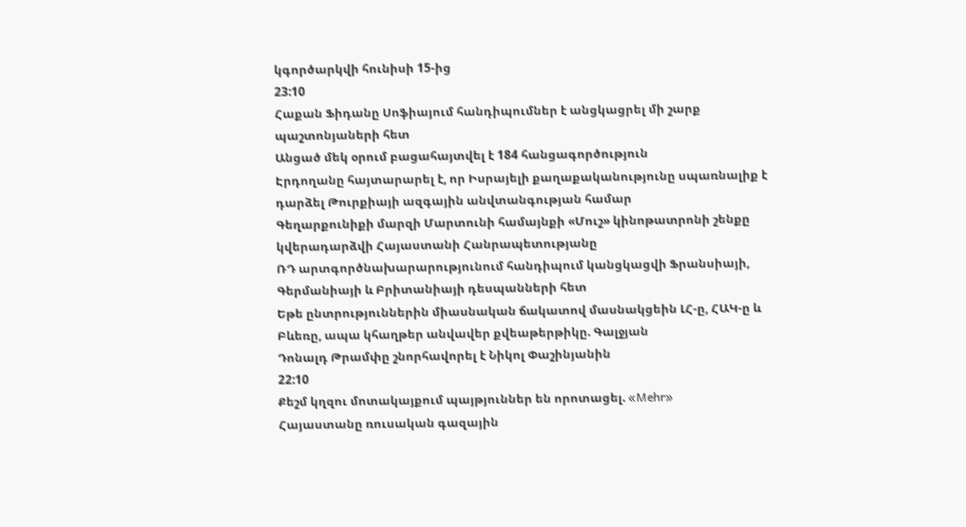կգործարկվի հունիսի 15-ից
23:10
Հաքան Ֆիդանը Սոֆիայում հանդիպումներ է անցկացրել մի շարք պաշտոնյաների հետ
Անցած մեկ օրում բացահայտվել է 184 հանցագործություն
Էրդողանը հայտարարել է, որ Իսրայելի քաղաքականությունը սպառնալիք է դարձել Թուրքիայի ազգային անվտանգության համար
Գեղարքունիքի մարզի Մարտունի համայնքի «Մուշ» կինոթատրոնի շենքը կվերադարձվի Հայաստանի Հանրապետությանը
ՌԴ արտգործնախարարությունում հանդիպում կանցկացվի Ֆրանսիայի, Գերմանիայի և Բրիտանիայի դեսպանների հետ
Եթե ընտրություններին միասնական ճակատով մասնակցեին ԼՀ-ը, ՀԱԿ-ը և Բևեռը, ապա կհաղթեր անվավեր քվեաթերթիկը. Գալջյան
Դոնալդ Թրամփը շնորհավորել է Նիկոլ Փաշինյանին
22:10
Քեշմ կղզու մոտակայքում պայթյուններ են որոտացել. «Mehr»
Հայաստանը ռուսական գազային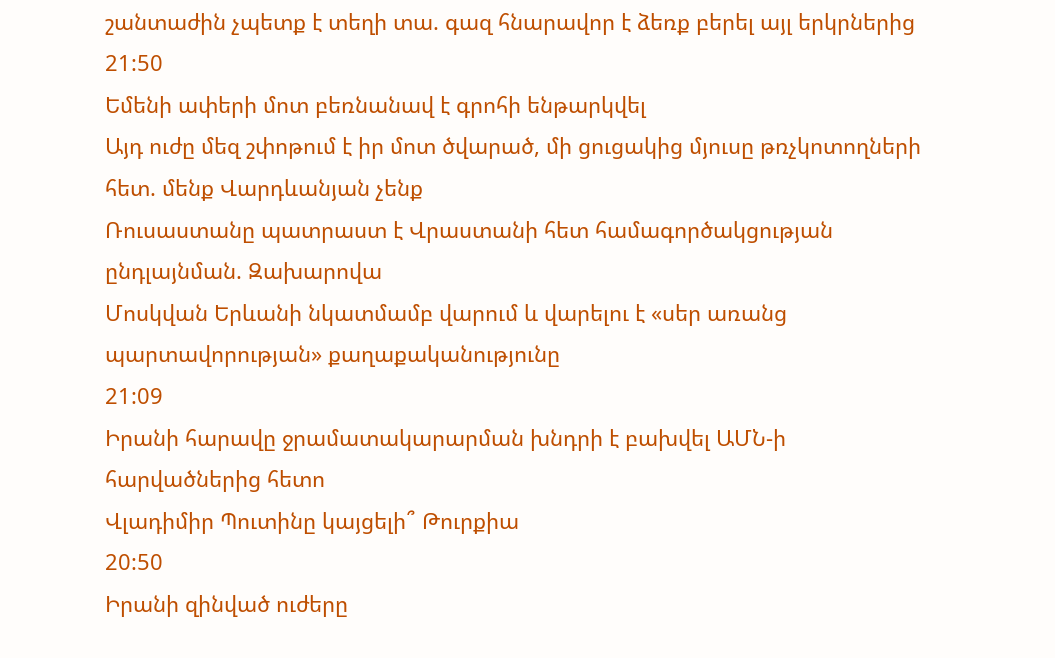շանտաժին չպետք է տեղի տա. գազ հնարավոր է ձեռք բերել այլ երկրներից
21:50
Եմենի ափերի մոտ բեռնանավ է գրոհի ենթարկվել
Այդ ուժը մեզ շփոթում է իր մոտ ծվարած, մի ցուցակից մյուսը թռչկոտողների հետ. մենք Վարդևանյան չենք
Ռուսաստանը պատրաստ է Վրաստանի հետ համագործակցության ընդլայնման. Զախարովա
Մոսկվան Երևանի նկատմամբ վարում և վարելու է «սեր առանց պարտավորության» քաղաքականությունը
21:09
Իրանի հարավը ջրամատակարարման խնդրի է բախվել ԱՄՆ-ի հարվածներից հետո
Վլադիմիր Պուտինը կայցելի՞ Թուրքիա
20:50
Իրանի զինված ուժերը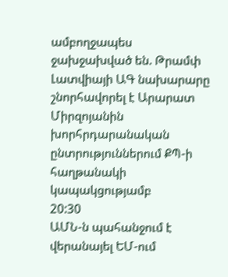ամբողջապես ջախջախված են. Թրամփ
Լատվիայի ԱԳ նախարարը շնորհավորել է Արարատ Միրզոյանին խորհրդարանական ընտրություններում ՔՊ-ի հաղթանակի կապակցությամբ
20:30
ԱՄՆ-ն պահանջում է վերանայել ԵՄ-ում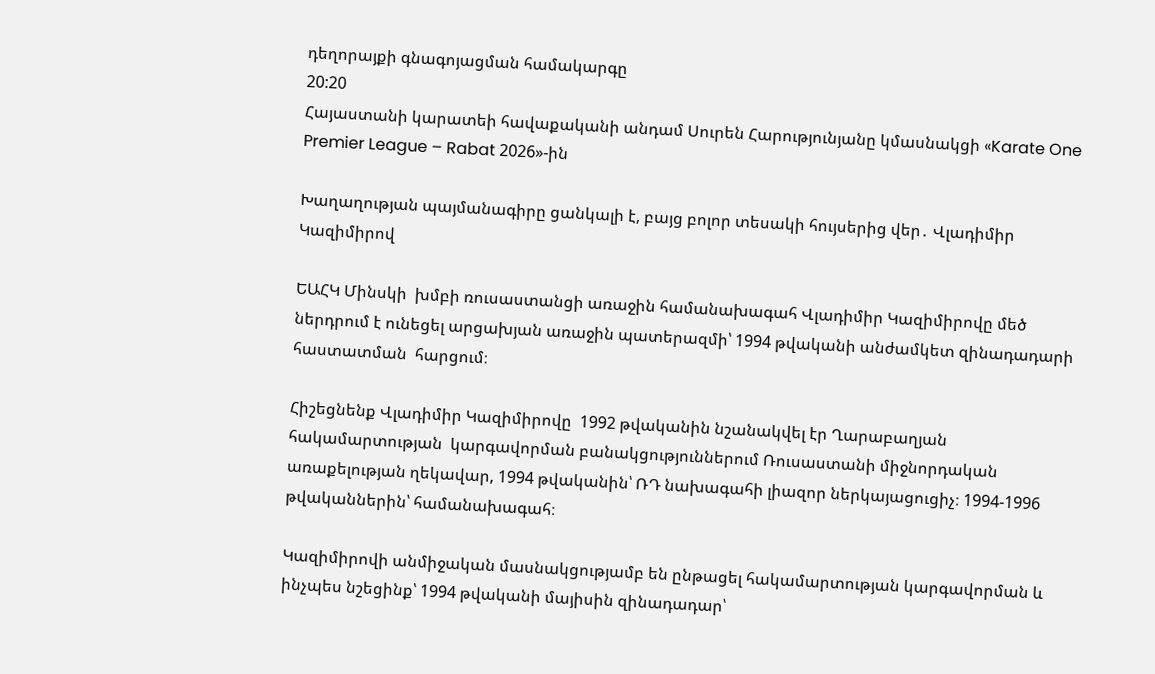դեղորայքի գնագոյացման համակարգը
20:20
Հայաստանի կարատեի հավաքականի անդամ Սուրեն Հարությունյանը կմասնակցի «Karate One Premier League – Rabat 2026»-ին

Խաղաղության պայմանագիրը ցանկալի է, բայց բոլոր տեսակի հույսերից վեր․ Վլադիմիր Կազիմիրով

ԵԱՀԿ Մինսկի  խմբի ռուսաստանցի առաջին համանախագահ Վլադիմիր Կազիմիրովը մեծ ներդրում է ունեցել արցախյան առաջին պատերազմի՝ 1994 թվականի անժամկետ զինադադարի հաստատման  հարցում։

Հիշեցնենք Վլադիմիր Կազիմիրովը  1992 թվականին նշանակվել էր Ղարաբաղյան հակամարտության  կարգավորման բանակցություններում Ռուսաստանի միջնորդական առաքելության ղեկավար, 1994 թվականին՝ ՌԴ նախագահի լիազոր ներկայացուցիչ։ 1994-1996  թվականներին՝ համանախագահ։

Կազիմիրովի անմիջական մասնակցությամբ են ընթացել հակամարտության կարգավորման և ինչպես նշեցինք՝ 1994 թվականի մայիսին զինադադար՝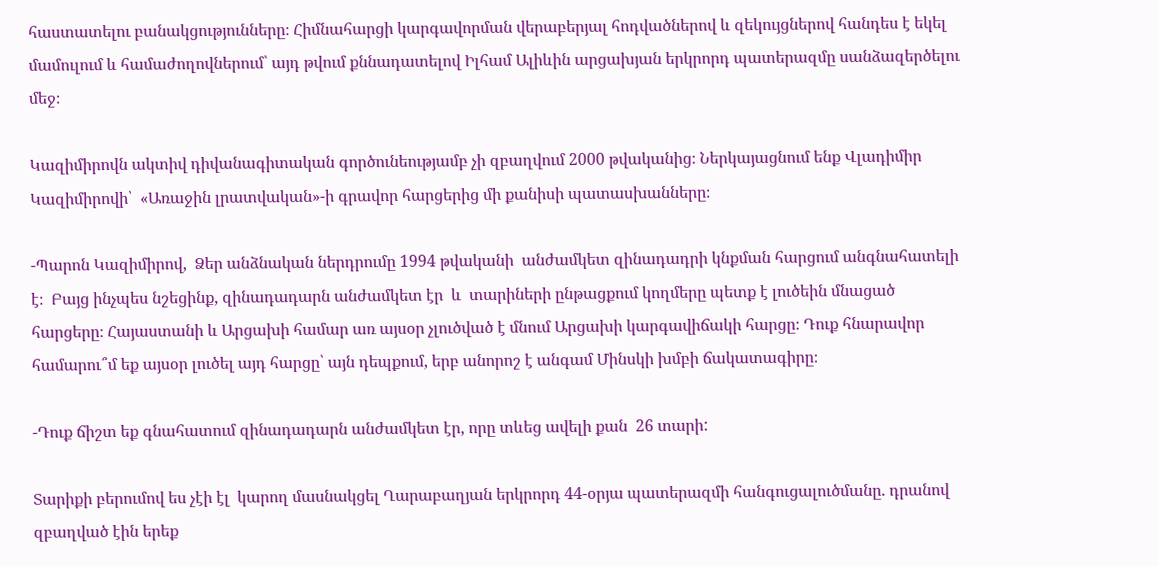հաստատելու բանակցությունները։ Հիմնահարցի կարգավորման վերաբերյալ հոդվածներով և զեկույցներով հանդես է եկել մամուլում և համաժողովներում՝ այդ թվում քննադատելով Իլհամ Ալիևին արցախյան երկրորդ պատերազմը սանձազերծելու մեջ։

Կազիմիրովն ակտիվ դիվանագիտական գործունեությամբ չի զբաղվում 2000 թվականից։ Ներկայացնում ենք Վլադիմիր Կազիմիրովի՝  «Առաջին լրատվական»-ի գրավոր հարցերից մի քանիսի պատասխանները։

-Պարոն Կազիմիրով,  Ձեր անձնական ներդրումը 1994 թվականի  անժամկետ զինադադրի կնքման հարցում անգնահատելի է։  Բայց ինչպես նշեցինք, զինադադարն անժամկետ էր  և  տարիների ընթացքում կողմերը պետք է լուծեին մնացած հարցերը։ Հայաստանի և Արցախի համար առ այսօր չլուծված է մնում Արցախի կարգավիճակի հարցը։ Դուք հնարավոր համարու՞մ եք այսօր լուծել այդ հարցը՝ այն դեպքում, երբ անորոշ է անգամ Մինսկի խմբի ճակատագիրը։

-Դուք ճիշտ եք գնահատում զինադադարն անժամկետ էր, որը տևեց ավելի քան  26 տարի:

Տարիքի բերումով ես չէի էլ  կարող մասնակցել Ղարաբաղյան երկրորդ 44-օրյա պատերազմի հանգուցալուծմանը. դրանով զբաղված էին երեք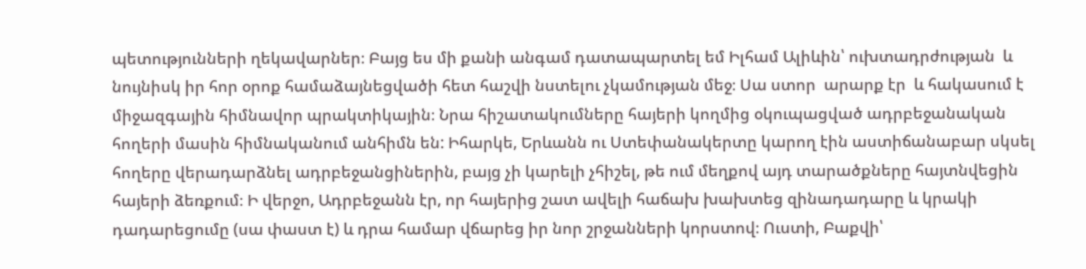պետությունների ղեկավարներ։ Բայց ես մի քանի անգամ դատապարտել եմ Իլհամ Ալիևին՝ ուխտադրժության  և նույնիսկ իր հոր օրոք համաձայնեցվածի հետ հաշվի նստելու չկամության մեջ։ Սա ստոր  արարք էր  և հակասում է միջազգային հիմնավոր պրակտիկային։ Նրա հիշատակումները հայերի կողմից օկուպացված ադրբեջանական հողերի մասին հիմնականում անհիմն են: Իհարկե, Երևանն ու Ստեփանակերտը կարող էին աստիճանաբար սկսել  հողերը վերադարձնել ադրբեջանցիներին, բայց չի կարելի չհիշել, թե ում մեղքով այդ տարածքները հայտնվեցին հայերի ձեռքում։ Ի վերջո, Ադրբեջանն էր, որ հայերից շատ ավելի հաճախ խախտեց զինադադարը և կրակի դադարեցումը (սա փաստ է) և դրա համար վճարեց իր նոր շրջանների կորստով։ Ուստի, Բաքվի՝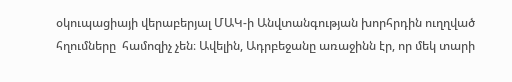օկուպացիայի վերաբերյալ ՄԱԿ-ի Անվտանգության խորհրդին ուղղված հղումները  համոզիչ չեն։ Ավելին, Ադրբեջանը առաջինն էր, որ մեկ տարի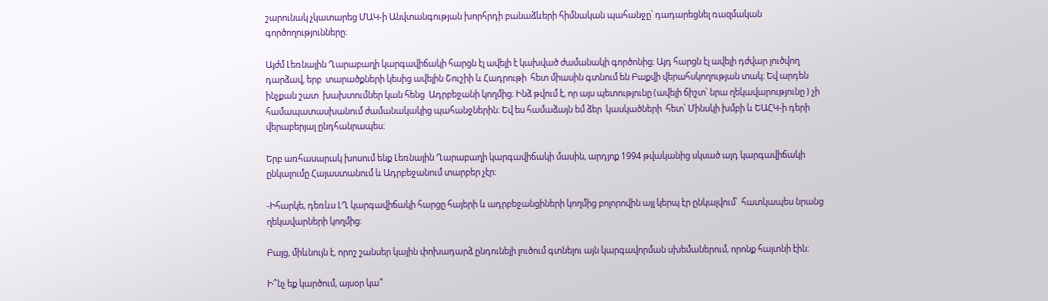շարունակ չկատարեց ՄԱԿ-ի Անվտանգության խորհրդի բանաձևերի հիմնական պահանջը՝ դադարեցնել ռազմական գործողությունները։

Այժմ Լեռնային Ղարաբաղի կարգավիճակի հարցն էլ ավելի է կախված ժամանակի գործոնից։ Այդ հարցն էլ ավելի դժվար լուծվող դարձավ, երբ  տարածքների կեսից ավելին Շուշիի և Հադրութի  հետ միասին գտնում են Բաքվի վերահսկողության տակ։ Եվ արդեն  ինչքան շատ  խախտումներ կան հենց  Ադրբեջանի կողմից։ Ինձ թվում է, որ այս պետությունը (ավելի ճիշտ՝ նրա ղեկավարությունը ) չի համապատասխանում ժամանակակից պահանջներին։ Եվ ես համաձայն եմ ձեր  կասկածների  հետ՝ Մինսկի խմբի և ԵԱՀԿ-ի դերի վերաբերյալ ընդհանրապես։

Երբ առհասարակ խոսում ենք Լեռնային Ղարաբաղի կարգավիճակի մասին, արդյոք 1994 թվականից սկսած այդ կարգավիճակի ընկալումը Հայաստանում և Ադրբեջանում տարբեր չէր։

-Իհարկե, դեռևս ԼՂ կարգավիճակի հարցը հայերի և ադրբեջանցիների կողմից բոլորովին այլ կերպ էր ընկալվում՝  հատկապես նրանց ղեկավարների կողմից։

Բայց, միևնույն է, որոշ շանսեր կային փոխադարձ ընդունելի լուծում գտնելու այն կարգավորման սխեմաներում, որոնք հայտնի էին։

Ի՞նչ եք կարծում, այսօր կա՞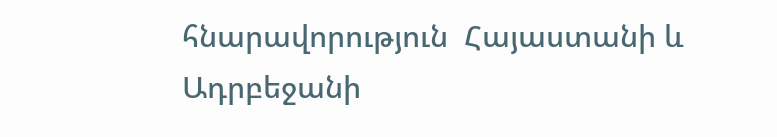հնարավորություն  Հայաստանի և Ադրբեջանի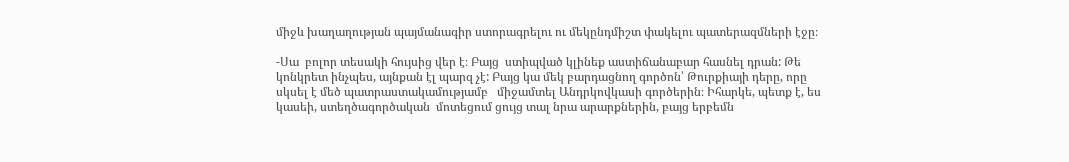միջև խաղաղության պայմանագիր ստորագրելու ու մեկընդմիշտ փակելու պատերազմների էջը։

-Սա  բոլոր տեսակի հույսից վեր է։ Բայց  ստիպված կլինեք աստիճանաբար հասնել դրան: Թե կոնկրետ ինչպես, այնքան էլ պարզ չէ: Բայց կա մեկ բարդացնող գործոն՝ Թուրքիայի դերը, որը սկսել է մեծ պատրաստակամությամբ   միջամտել Անդրկովկասի գործերին։ Իհարկե, պետք է, ես կասեի, ստեղծագործական  մոտեցում ցույց տալ նրա արարքներին, բայց երբեմն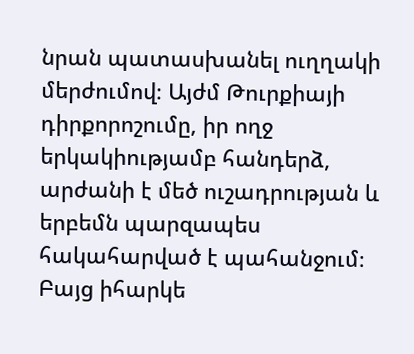նրան պատասխանել ուղղակի մերժումով։ Այժմ Թուրքիայի դիրքորոշումը, իր ողջ երկակիությամբ հանդերձ, արժանի է մեծ ուշադրության և երբեմն պարզապես հակահարված է պահանջում։ Բայց իհարկե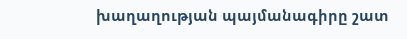խաղաղության պայմանագիրը շատ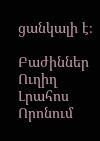ցանկալի է։

Բաժիններ
Ուղիղ
Լրահոս
Որոնում